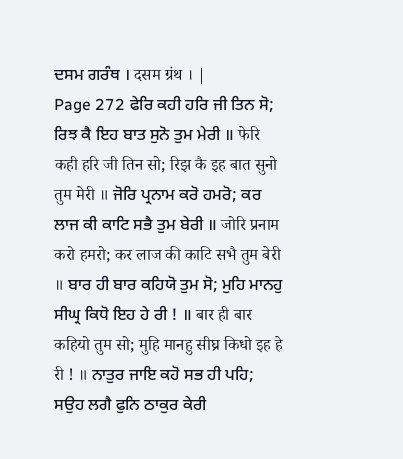ਦਸਮ ਗਰੰਥ । दसम ग्रंथ । |
Page 272 ਫੇਰਿ ਕਹੀ ਹਰਿ ਜੀ ਤਿਨ ਸੋ; ਰਿਝ ਕੈ ਇਹ ਬਾਤ ਸੁਨੋ ਤੁਮ ਮੇਰੀ ॥ फेरि कही हरि जी तिन सो; रिझ कै इह बात सुनो तुम मेरी ॥ ਜੋਰਿ ਪ੍ਰਨਾਮ ਕਰੋ ਹਮਰੋ; ਕਰ ਲਾਜ ਕੀ ਕਾਟਿ ਸਭੈ ਤੁਮ ਬੇਰੀ ॥ जोरि प्रनाम करो हमरो; कर लाज की काटि सभै तुम बेरी ॥ ਬਾਰ ਹੀ ਬਾਰ ਕਹਿਯੋ ਤੁਮ ਸੋ; ਮੁਹਿ ਮਾਨਹੁ ਸੀਘ੍ਰ ਕਿਧੋ ਇਹ ਹੇ ਰੀ ! ॥ बार ही बार कहियो तुम सो; मुहि मानहु सीघ्र किधो इह हे री ! ॥ ਨਾਤੁਰ ਜਾਇ ਕਹੋ ਸਭ ਹੀ ਪਹਿ; ਸਉਹ ਲਗੈ ਫੁਨਿ ਠਾਕੁਰ ਕੇਰੀ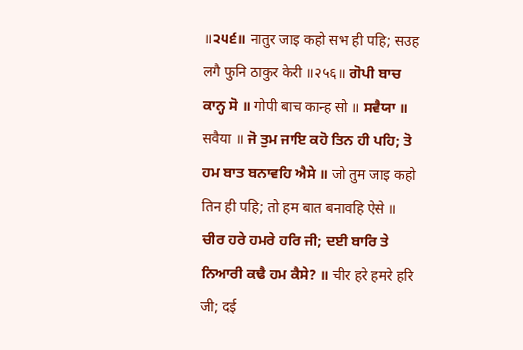॥੨੫੬॥ नातुर जाइ कहो सभ ही पहि; सउह लगै फुनि ठाकुर केरी ॥२५६॥ ਗੋਪੀ ਬਾਚ ਕਾਨ੍ਹ ਸੋ ॥ गोपी बाच कान्ह सो ॥ ਸਵੈਯਾ ॥ सवैया ॥ ਜੋ ਤੁਮ ਜਾਇ ਕਹੋ ਤਿਨ ਹੀ ਪਹਿ; ਤੋ ਹਮ ਬਾਤ ਬਨਾਵਹਿ ਐਸੇ ॥ जो तुम जाइ कहो तिन ही पहि; तो हम बात बनावहि ऐसे ॥ ਚੀਰ ਹਰੇ ਹਮਰੇ ਹਰਿ ਜੀ; ਦਈ ਬਾਰਿ ਤੇ ਨਿਆਰੀ ਕਢੈ ਹਮ ਕੈਸੇ? ॥ चीर हरे हमरे हरि जी; दई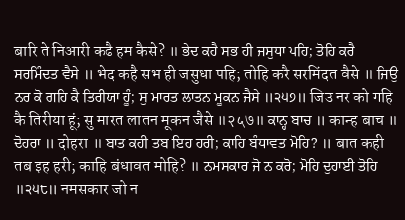बारि ते निआरी कढै हम कैसे? ॥ ਭੇਦ ਕਹੈ ਸਭ ਹੀ ਜਸੁਧਾ ਪਹਿ; ਤੋਹਿ ਕਰੈ ਸਰਮਿੰਦਤ ਵੈਸੇ ॥ भेद कहै सभ ही जसुधा पहि; तोहि करै सरमिंदत वैसे ॥ ਜਿਉ ਨਰ ਕੋ ਗਹਿ ਕੈ ਤਿਰੀਯਾ ਹੂੰ; ਸੁ ਮਾਰਤ ਲਾਤਨ ਮੂਕਨ ਜੈਸੇ ॥੨੫੭॥ जिउ नर को गहि कै तिरीया हूं; सु मारत लातन मूकन जैसे ॥२५७॥ ਕਾਨ੍ਹ ਬਾਚ ॥ कान्ह बाच ॥ ਦੋਹਰਾ ॥ दोहरा ॥ ਬਾਤ ਕਹੀ ਤਬ ਇਹ ਹਰੀ; ਕਾਹਿ ਬੰਧਾਵਤ ਮੋਹਿ? ॥ बात कही तब इह हरी; काहि बंधावत मोहि? ॥ ਨਮਸਕਾਰ ਜੋ ਨ ਕਰੋ; ਮੋਹਿ ਦੁਹਾਈ ਤੋਹਿ ॥੨੫੮॥ नमसकार जो न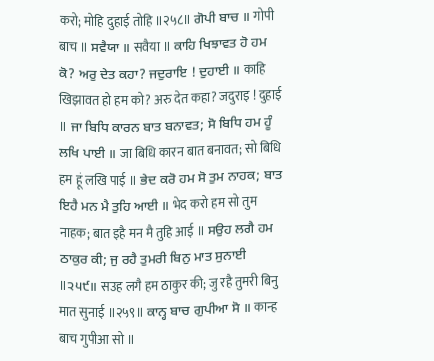करो; मोहि दुहाई तोहि ॥२५८॥ ਗੋਪੀ ਬਾਚ ॥ गोपी बाच ॥ ਸਵੈਯਾ ॥ सवैया ॥ ਕਾਹਿ ਖਿਝਾਵਤ ਹੋ ਹਮ ਕੋ? ਅਰੁ ਦੇਤ ਕਹਾ? ਜਦੁਰਾਇ ! ਦੁਹਾਈ ॥ काहि खिझावत हो हम को? अरु देत कहा? जदुराइ ! दुहाई ॥ ਜਾ ਬਿਧਿ ਕਾਰਨ ਬਾਤ ਬਨਾਵਤ; ਸੋ ਬਿਧਿ ਹਮ ਹੂੰ ਲਖਿ ਪਾਈ ॥ जा बिधि कारन बात बनावत; सो बिधि हम हूं लखि पाई ॥ ਭੇਦ ਕਰੋ ਹਮ ਸੋ ਤੁਮ ਨਾਹਕ; ਬਾਤ ਇਹੈ ਮਨ ਮੈ ਤੁਹਿ ਆਈ ॥ भेद करो हम सो तुम नाहक; बात इहै मन मै तुहि आई ॥ ਸਉਹ ਲਗੈ ਹਮ ਠਾਕੁਰ ਕੀ; ਜੁ ਰਹੈ ਤੁਮਰੀ ਬਿਨੁ ਮਾਤ ਸੁਨਾਈ ॥੨੫੯॥ सउह लगै हम ठाकुर की; जु रहै तुमरी बिनु मात सुनाई ॥२५९॥ ਕਾਨ੍ਹ ਬਾਚ ਗੁਪੀਆ ਸੋ ॥ कान्ह बाच गुपीआ सो ॥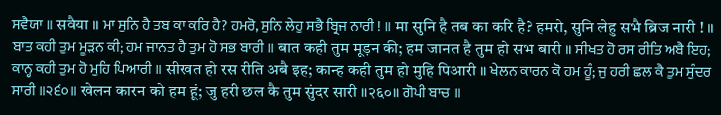ਸਵੈਯਾ ॥ सवैया ॥ ਮਾ ਸੁਨਿ ਹੈ ਤਬ ਕਾ ਕਰਿ ਹੈ? ਹਮਰੋ, ਸੁਨਿ ਲੇਹੁ ਸਭੈ ਬ੍ਰਿਜ ਨਾਰੀ ! ॥ मा सुनि है तब का करि है? हमरो, सुनि लेहु सभै ब्रिज नारी ! ॥ ਬਾਤ ਕਹੀ ਤੁਮ ਮੂੜਨ ਕੀ; ਹਮ ਜਾਨਤ ਹੈ ਤੁਮ ਹੋ ਸਭ ਬਾਰੀ ॥ बात कही तुम मूड़न की; हम जानत है तुम हो सभ बारी ॥ ਸੀਖਤ ਹੋ ਰਸ ਰੀਤਿ ਅਬੈ ਇਹ; ਕਾਨ੍ਹ ਕਹੀ ਤੁਮ ਹੋ ਮੁਹਿ ਪਿਆਰੀ ॥ सीखत हो रस रीति अबै इह; कान्ह कही तुम हो मुहि पिआरी ॥ ਖੇਲਨ ਕਾਰਨ ਕੋ ਹਮ ਹੂੰ; ਜੁ ਹਰੀ ਛਲ ਕੈ ਤੁਮ ਸੁੰਦਰ ਸਾਰੀ ॥੨੬੦॥ खेलन कारन को हम हूं; जु हरी छल कै तुम सुंदर सारी ॥२६०॥ ਗੋਪੀ ਬਾਚ ॥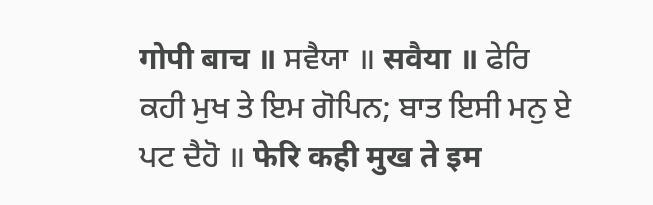गोपी बाच ॥ ਸਵੈਯਾ ॥ सवैया ॥ ਫੇਰਿ ਕਹੀ ਮੁਖ ਤੇ ਇਮ ਗੋਪਿਨ; ਬਾਤ ਇਸੀ ਮਨੁ ਏ ਪਟ ਦੈਹੋ ॥ फेरि कही मुख ते इम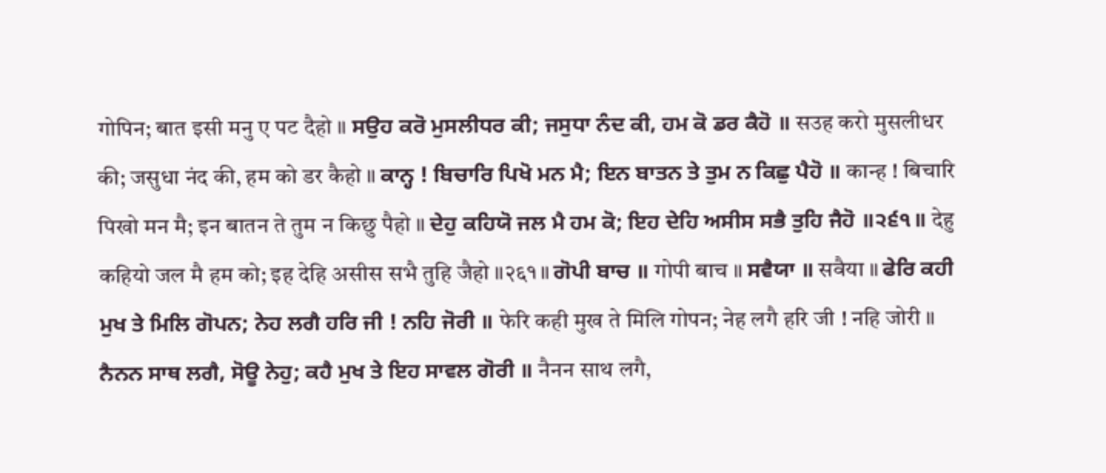गोपिन; बात इसी मनु ए पट दैहो ॥ ਸਉਹ ਕਰੋ ਮੁਸਲੀਧਰ ਕੀ; ਜਸੁਧਾ ਨੰਦ ਕੀ, ਹਮ ਕੋ ਡਰ ਕੈਹੋ ॥ सउह करो मुसलीधर की; जसुधा नंद की, हम को डर कैहो ॥ ਕਾਨ੍ਹ ! ਬਿਚਾਰਿ ਪਿਖੋ ਮਨ ਮੈ; ਇਨ ਬਾਤਨ ਤੇ ਤੁਮ ਨ ਕਿਛੁ ਪੈਹੋ ॥ कान्ह ! बिचारि पिखो मन मै; इन बातन ते तुम न किछु पैहो ॥ ਦੇਹੁ ਕਹਿਯੋ ਜਲ ਮੈ ਹਮ ਕੋ; ਇਹ ਦੇਹਿ ਅਸੀਸ ਸਭੈ ਤੁਹਿ ਜੈਹੋ ॥੨੬੧॥ देहु कहियो जल मै हम को; इह देहि असीस सभै तुहि जैहो ॥२६१॥ ਗੋਪੀ ਬਾਚ ॥ गोपी बाच ॥ ਸਵੈਯਾ ॥ सवैया ॥ ਫੇਰਿ ਕਹੀ ਮੁਖ ਤੇ ਮਿਲਿ ਗੋਪਨ; ਨੇਹ ਲਗੈ ਹਰਿ ਜੀ ! ਨਹਿ ਜੋਰੀ ॥ फेरि कही मुख ते मिलि गोपन; नेह लगै हरि जी ! नहि जोरी ॥ ਨੈਨਨ ਸਾਥ ਲਗੈ, ਸੋਊ ਨੇਹੁ; ਕਹੈ ਮੁਖ ਤੇ ਇਹ ਸਾਵਲ ਗੋਰੀ ॥ नैनन साथ लगै,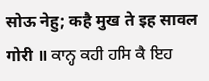सोऊ नेहु; कहै मुख ते इह सावल गोरी ॥ ਕਾਨ੍ਹ ਕਹੀ ਹਸਿ ਕੈ ਇਹ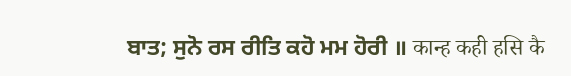ਬਾਤ; ਸੁਨੋ ਰਸ ਰੀਤਿ ਕਹੋ ਮਮ ਹੋਰੀ ॥ कान्ह कही हसि कै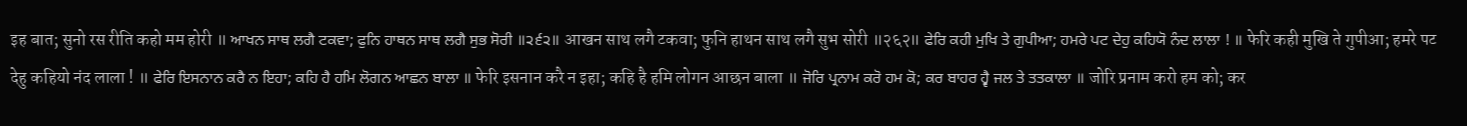इह बात; सुनो रस रीति कहो मम होरी ॥ ਆਖਨ ਸਾਥ ਲਗੈ ਟਕਵਾ; ਫੁਨਿ ਹਾਥਨ ਸਾਥ ਲਗੈ ਸੁਭ ਸੋਰੀ ॥੨੬੨॥ आखन साथ लगै टकवा; फुनि हाथन साथ लगै सुभ सोरी ॥२६२॥ ਫੇਰਿ ਕਹੀ ਮੁਖਿ ਤੇ ਗੁਪੀਆ; ਹਮਰੇ ਪਟ ਦੇਹੁ ਕਹਿਯੋ ਨੰਦ ਲਾਲਾ ! ॥ फेरि कही मुखि ते गुपीआ; हमरे पट देहु कहियो नंद लाला ! ॥ ਫੇਰਿ ਇਸਨਾਨ ਕਰੈ ਨ ਇਹਾ; ਕਹਿ ਹੈ ਹਮਿ ਲੋਗਨ ਆਛਨ ਬਾਲਾ ॥ फेरि इसनान करै न इहा; कहि है हमि लोगन आछन बाला ॥ ਜੋਰਿ ਪ੍ਰਨਾਮ ਕਰੋ ਹਮ ਕੋ; ਕਰ ਬਾਹਰ ਹ੍ਵੈ ਜਲ ਤੇ ਤਤਕਾਲਾ ॥ जोरि प्रनाम करो हम को; कर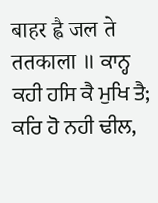बाहर ह्वै जल ते ततकाला ॥ ਕਾਨ੍ਹ ਕਹੀ ਹਸਿ ਕੈ ਮੁਖਿ ਤੈ; ਕਰਿ ਹੋ ਨਹੀ ਢੀਲ,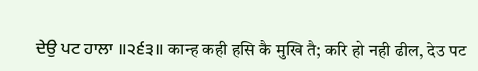ਦੇਉ ਪਟ ਹਾਲਾ ॥੨੬੩॥ कान्ह कही हसि कै मुखि तै; करि हो नही ढील, देउ पट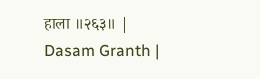हाला ॥२६३॥ |
Dasam Granth |